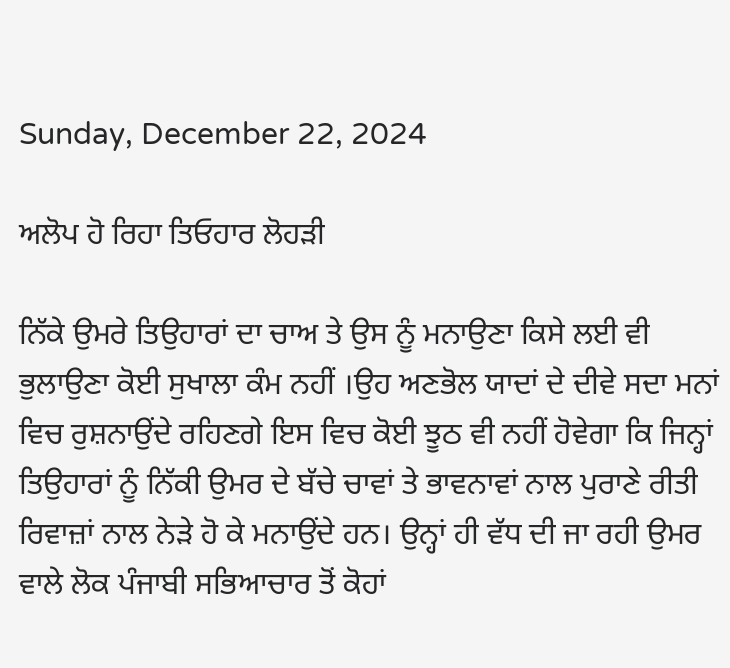Sunday, December 22, 2024

ਅਲੋਪ ਹੋ ਰਿਹਾ ਤਿਓਹਾਰ ਲੋਹੜੀ

ਨਿੱਕੇ ਉਮਰੇ ਤਿਉਹਾਰਾਂ ਦਾ ਚਾਅ ਤੇ ਉਸ ਨੂੰ ਮਨਾਉਣਾ ਕਿਸੇ ਲਈ ਵੀ ਭੁਲਾਉਣਾ ਕੋਈ ਸੁਖਾਲਾ ਕੰਮ ਨਹੀਂ ।ਉਹ ਅਣਭੋਲ ਯਾਦਾਂ ਦੇ ਦੀਵੇ ਸਦਾ ਮਨਾਂ ਵਿਚ ਰੁਸ਼ਨਾਉਂਦੇ ਰਹਿਣਗੇ ਇਸ ਵਿਚ ਕੋਈ ਝੂਠ ਵੀ ਨਹੀਂ ਹੋਵੇਗਾ ਕਿ ਜਿਨ੍ਹਾਂ ਤਿਉਹਾਰਾਂ ਨੂੰ ਨਿੱਕੀ ਉਮਰ ਦੇ ਬੱਚੇ ਚਾਵਾਂ ਤੇ ਭਾਵਨਾਵਾਂ ਨਾਲ ਪੁਰਾਣੇ ਰੀਤੀ ਰਿਵਾਜ਼ਾਂ ਨਾਲ ਨੇੜੇ ਹੋ ਕੇ ਮਨਾਉਂਦੇ ਹਨ। ਉਨ੍ਹਾਂ ਹੀ ਵੱਧ ਦੀ ਜਾ ਰਹੀ ਉਮਰ ਵਾਲੇ ਲੋਕ ਪੰਜਾਬੀ ਸਭਿਆਚਾਰ ਤੋਂ ਕੋਹਾਂ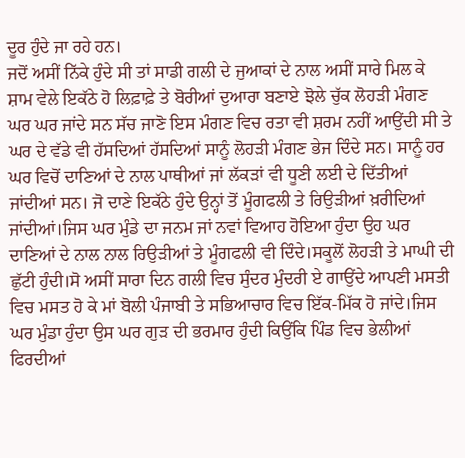ਦੂਰ ਹੁੰਦੇ ਜਾ ਰਹੇ ਹਨ।
ਜਦੋਂ ਅਸੀਂ ਨਿੱਕੇ ਹੁੰਦੇ ਸੀ ਤਾਂ ਸਾਡੀ ਗਲੀ ਦੇ ਜੁਆਕਾਂ ਦੇ ਨਾਲ ਅਸੀਂ ਸਾਰੇ ਮਿਲ ਕੇ ਸ਼ਾਮ ਵੇਲੇ ਇਕੱਠੇ ਹੋ ਲਿਫ਼ਾਫ਼ੇ ਤੇ ਬੋਰੀਆਂ ਦੁਆਰਾ ਬਣਾਏ ਝੋਲੇ ਚੁੱਕ ਲੋਹੜੀ ਮੰਗਣ ਘਰ ਘਰ ਜਾਂਦੇ ਸਨ ਸੱਚ ਜਾਣੋ ਇਸ ਮੰਗਣ ਵਿਚ ਰਤਾ ਵੀ ਸ਼ਰਮ ਨਹੀਂ ਆਉਂਦੀ ਸੀ ਤੇ ਘਰ ਦੇ ਵੱਡੇ ਵੀ ਹੱਸਦਿਆਂ ਹੱਸਦਿਆਂ ਸਾਨੂੰ ਲੋਹੜੀ ਮੰਗਣ ਭੇਜ ਦਿੰਦੇ ਸਨ। ਸਾਨੂੰ ਹਰ ਘਰ ਵਿਚੋਂ ਦਾਣਿਆਂ ਦੇ ਨਾਲ ਪਾਥੀਆਂ ਜਾਂ ਲੱਕੜਾਂ ਵੀ ਧੂਣੀ ਲਈ ਦੇ ਦਿੱਤੀਆਂ ਜਾਂਦੀਆਂ ਸਨ। ਜੋ ਦਾਣੇ ਇਕੱਠੇ ਹੁੰਦੇ ਉਨ੍ਹਾਂ ਤੋਂ ਮੂੰਗਫਲੀ ਤੇ ਰਿਉੜੀਆਂ ਖ਼ਰੀਦਿਆਂ ਜਾਂਦੀਆਂ।ਜਿਸ ਘਰ ਮੁੰਡੇ ਦਾ ਜਨਮ ਜਾਂ ਨਵਾਂ ਵਿਆਹ ਹੋਇਆ ਹੁੰਦਾ ਉਹ ਘਰ ਦਾਣਿਆਂ ਦੇ ਨਾਲ ਨਾਲ ਰਿਉੜੀਆਂ ਤੇ ਮੂੰਗਫਲੀ ਵੀ ਦਿੰਦੇ।ਸਕੂਲੋਂ ਲੋਹੜੀ ਤੇ ਮਾਘੀ ਦੀ ਛੁੱਟੀ ਹੁੰਦੀ।ਸੋ ਅਸੀਂ ਸਾਰਾ ਦਿਨ ਗਲੀ ਵਿਚ ਸੁੰਦਰ ਮੁੰਦਰੀ ਏ ਗਾਉਂਦੇ ਆਪਣੀ ਮਸਤੀ ਵਿਚ ਮਸਤ ਹੋ ਕੇ ਮਾਂ ਬੋਲੀ ਪੰਜਾਬੀ ਤੇ ਸਭਿਆਚਾਰ ਵਿਚ ਇੱਕ-ਮਿੱਕ ਹੋ ਜਾਂਦੇ।ਜਿਸ ਘਰ ਮੁੰਡਾ ਹੁੰਦਾ ਉਸ ਘਰ ਗੁੜ ਦੀ ਭਰਮਾਰ ਹੁੰਦੀ ਕਿਉਂਕਿ ਪਿੰਡ ਵਿਚ ਭੇਲੀਆਂ ਫਿਰਦੀਆਂ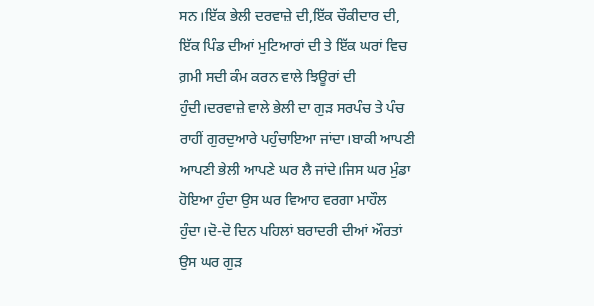ਸਨ।ਇੱਕ ਭੇਲੀ ਦਰਵਾਜ਼ੇ ਦੀ,ਇੱਕ ਚੌਕੀਦਾਰ ਦੀ, ਇੱਕ ਪਿੰਡ ਦੀਆਂ ਮੁਟਿਆਰਾਂ ਦੀ ਤੇ ਇੱਕ ਘਰਾਂ ਵਿਚ ਗ਼ਮੀ ਸਦੀ ਕੰਮ ਕਰਨ ਵਾਲੇ ਝਿਊਰਾਂ ਦੀ ਹੁੰਦੀ।ਦਰਵਾਜ਼ੇ ਵਾਲੇ ਭੇਲੀ ਦਾ ਗੁੜ ਸਰਪੰਚ ਤੇ ਪੰਚ ਰਾਹੀਂ ਗੁਰਦੁਆਰੇ ਪਹੁੰਚਾਇਆ ਜਾਂਦਾ।ਬਾਕੀ ਆਪਣੀ ਆਪਣੀ ਭੇਲੀ ਆਪਣੇ ਘਰ ਲੈ ਜਾਂਦੇ।ਜਿਸ ਘਰ ਮੁੰਡਾ ਹੋਇਆ ਹੁੰਦਾ ਉਸ ਘਰ ਵਿਆਹ ਵਰਗਾ ਮਾਹੌਲ ਹੁੰਦਾ।ਦੋ-ਦੋ ਦਿਨ ਪਹਿਲਾਂ ਬਰਾਦਰੀ ਦੀਆਂ ਔਰਤਾਂ ਉਸ ਘਰ ਗੁੜ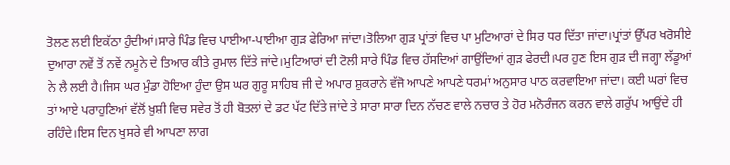ਤੋਲਣ ਲਈ ਇਕੱਠਾ ਹੁੰਦੀਆਂ।ਸਾਰੇ ਪਿੰਡ ਵਿਚ ਪਾਈਆ-ਪਾਈਆ ਗੁੜ ਫੇਰਿਆ ਜਾਂਦਾ।ਤੋਲਿਆ ਗੁੜ ਪ੍ਰਾਂਤਾਂ ਵਿਚ ਪਾ ਮੁਟਿਆਰਾਂ ਦੇ ਸਿਰ ਧਰ ਦਿੱਤਾ ਜਾਂਦਾ।ਪ੍ਰਾਂਤਾਂ ਉੱਪਰ ਖਰੋਸੀਏ ਦੁਆਰਾ ਨਵੇਂ ਤੋਂ ਨਵੇਂ ਨਮੂਨੇ ਦੇ ਤਿਆਰ ਕੀਤੇ ਰੁਮਾਲ ਦਿੱਤੇ ਜਾਂਦੇ।ਮੁਟਿਆਰਾਂ ਦੀ ਟੋਲੀ ਸਾਰੇ ਪਿੰਡ ਵਿਚ ਹੱਸਦਿਆਂ ਗਾਉਂਦਿਆਂ ਗੁੜ ਫੇਰਦੀ।ਪਰ ਹੁਣ ਇਸ ਗੁੜ ਦੀ ਜਗ੍ਹਾ ਲੱਡੂਆਂ ਨੇ ਲੈ ਲਈ ਹੈ।ਜਿਸ ਘਰ ਮੁੰਡਾ ਹੋਇਆ ਹੁੰਦਾ ਉਸ ਘਰ ਗੁਰੂ ਸਾਹਿਬ ਜੀ ਦੇ ਅਪਾਰ ਸ਼ੁਕਰਾਨੇ ਵੱਜੋ ਆਪਣੇ ਆਪਣੇ ਧਰਮਾਂ ਅਨੁਸਾਰ ਪਾਠ ਕਰਵਾਇਆ ਜਾਂਦਾ। ਕਈ ਘਰਾਂ ਵਿਚ ਤਾਂ ਆਏ ਪਰਾਹੁਣਿਆਂ ਵੱਲੋਂ ਖ਼ੁਸ਼ੀ ਵਿਚ ਸਵੇਰ ਤੋਂ ਹੀ ਬੋਤਲਾਂ ਦੇ ਡਟ ਪੱਟ ਦਿੱਤੇ ਜਾਂਦੇ ਤੇ ਸਾਰਾ ਸਾਰਾ ਦਿਨ ਨੱਚਣ ਵਾਲੇ ਨਚਾਰ ਤੇ ਹੋਰ ਮਨੋਰੰਜਨ ਕਰਨ ਵਾਲੇ ਗਰੁੱਪ ਆਉਂਦੇ ਹੀ ਰਹਿੰਦੇ।ਇਸ ਦਿਨ ਖੁਸਰੇ ਵੀ ਆਪਣਾ ਲਾਗ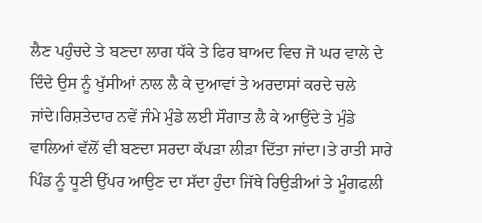ਲੈਣ ਪਹੁੰਚਦੇ ਤੇ ਬਣਦਾ ਲਾਗ ਧੱਕੇ ਤੇ ਫਿਰ ਬਾਅਦ ਵਿਚ ਜੋ ਘਰ ਵਾਲੇ ਦੇ ਦਿੰਦੇ ਉਸ ਨੂੰ ਖੁੱਸੀਆਂ ਨਾਲ ਲੈ ਕੇ ਦੁਆਵਾਂ ਤੇ ਅਰਦਾਸਾਂ ਕਰਦੇ ਚਲੇ ਜਾਂਦੇ।ਰਿਸ਼ਤੇਦਾਰ ਨਵੇਂ ਜੰਮੇ ਮੁੰਡੇ ਲਈ ਸੌਗਾਤ ਲੈ ਕੇ ਆਉਂਦੇ ਤੇ ਮੁੰਡੇ ਵਾਲਿਆਂ ਵੱਲੋਂ ਵੀ ਬਣਦਾ ਸਰਦਾ ਕੱਪੜਾ ਲੀੜਾ ਦਿੱਤਾ ਜਾਂਦਾ।ਤੇ ਰਾਤੀ ਸਾਰੇ ਪਿੰਡ ਨੂੰ ਧੂਣੀ ਉੱਪਰ ਆਉਣ ਦਾ ਸੱਦਾ ਹੁੰਦਾ ਜਿੱਥੇ ਰਿਉੜੀਆਂ ਤੇ ਮੂੰਗਫਲੀ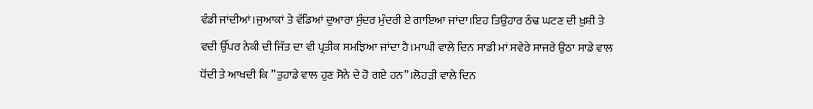ਵੰਡੀ ਜਾਂਦੀਆਂ।ਜੁਆਕਾਂ ਤੇ ਵੱਡਿਆਂ ਦੁਆਰਾ ਸੁੰਦਰ ਮੁੰਦਰੀ ਏ ਗਾਇਆ ਜਾਂਦਾ।ਇਹ ਤਿਉਹਾਰ ਠੰਢ ਘਟਣ ਦੀ ਖ਼ੁਸ਼ੀ ਤੇ ਵਦੀ ਉੱਪਰ ਨੇਕੀ ਦੀ ਜਿੱਤ ਦਾ ਵੀ ਪ੍ਰਤੀਕ ਸਮਝਿਆ ਜਾਂਦਾ ਹੈ।ਮਾਘੀ ਵਾਲੇ ਦਿਨ ਸਾਡੀ ਮਾਂ ਸਵੇਰੇ ਸਾਜਰੇ ਉਠਾ ਸਾਡੇ ਵਾਲ ਧੋਂਦੀ ਤੇ ਆਖਦੀ ਕਿ ”ਤੁਹਾਡੇ ਵਾਲ ਹੁਣ ਸੋਨੇ ਦੇ ਹੋ ਗਏ ਹਨ”।ਲੋਹੜੀ ਵਾਲੇ ਦਿਨ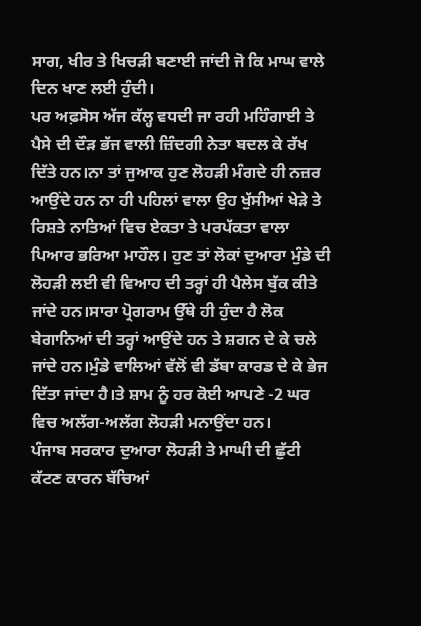ਸਾਗ, ਖੀਰ ਤੇ ਖਿਚੜੀ ਬਣਾਈ ਜਾਂਦੀ ਜੋ ਕਿ ਮਾਘ ਵਾਲੇ ਦਿਨ ਖਾਣ ਲਈ ਹੁੰਦੀ।
ਪਰ ਅਫ਼ਸੋਸ ਅੱਜ ਕੱਲ੍ਹ ਵਧਦੀ ਜਾ ਰਹੀ ਮਹਿੰਗਾਈ ਤੇ ਪੈਸੇ ਦੀ ਦੌੜ ਭੱਜ ਵਾਲੀ ਜ਼ਿੰਦਗੀ ਨੇਤਾ ਬਦਲ ਕੇ ਰੱਖ ਦਿੱਤੇ ਹਨ।ਨਾ ਤਾਂ ਜੁਆਕ ਹੁਣ ਲੋਹੜੀ ਮੰਗਦੇ ਹੀ ਨਜ਼ਰ ਆਉਂਦੇ ਹਨ ਨਾ ਹੀ ਪਹਿਲਾਂ ਵਾਲਾ ਉਹ ਖੁੱਸੀਆਂ ਖੇੜੇ ਤੇ ਰਿਸ਼ਤੇ ਨਾਤਿਆਂ ਵਿਚ ਏਕਤਾ ਤੇ ਪਰਪੱਕਤਾ ਵਾਲਾ ਪਿਆਰ ਭਰਿਆ ਮਾਹੌਲ। ਹੁਣ ਤਾਂ ਲੋਕਾਂ ਦੁਆਰਾ ਮੁੰਡੇ ਦੀ ਲੋਹੜੀ ਲਈ ਵੀ ਵਿਆਹ ਦੀ ਤਰ੍ਹਾਂ ਹੀ ਪੈਲੇਸ ਬੁੱਕ ਕੀਤੇ ਜਾਂਦੇ ਹਨ।ਸਾਰਾ ਪ੍ਰੋਗਰਾਮ ਉੱਥੇ ਹੀ ਹੁੰਦਾ ਹੈ ਲੋਕ ਬੇਗਾਨਿਆਂ ਦੀ ਤਰ੍ਹਾਂ ਆਉਂਦੇ ਹਨ ਤੇ ਸ਼ਗਨ ਦੇ ਕੇ ਚਲੇ ਜਾਂਦੇ ਹਨ।ਮੁੰਡੇ ਵਾਲਿਆਂ ਵੱਲੋਂ ਵੀ ਡੱਬਾ ਕਾਰਡ ਦੇ ਕੇ ਭੇਜ ਦਿੱਤਾ ਜਾਂਦਾ ਹੈ।ਤੇ ਸ਼ਾਮ ਨੂੰ ਹਰ ਕੋਈ ਆਪਣੇ -2 ਘਰ ਵਿਚ ਅਲੱਗ-ਅਲੱਗ ਲੋਹੜੀ ਮਨਾਉਂਦਾ ਹਨ।
ਪੰਜਾਬ ਸਰਕਾਰ ਦੁਆਰਾ ਲੋਹੜੀ ਤੇ ਮਾਘੀ ਦੀ ਛੁੱਟੀ ਕੱਟਣ ਕਾਰਨ ਬੱਚਿਆਂ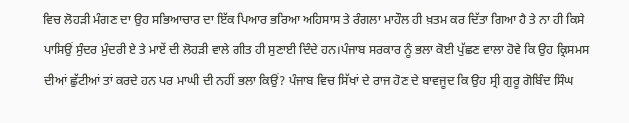ਵਿਚ ਲੋਹੜੀ ਮੰਗਣ ਦਾ ਉਹ ਸਭਿਆਚਾਰ ਦਾ ਇੱਕ ਪਿਆਰ ਭਰਿਆ ਅਹਿਸਾਸ ਤੇ ਰੰਗਲਾ ਮਾਹੌਲ ਹੀ ਖ਼ਤਮ ਕਰ ਦਿੱਤਾ ਗਿਆ ਹੈ ਤੇ ਨਾ ਹੀ ਕਿਸੇ ਪਾਸਿਉਂ ਸੁੰਦਰ ਮੁੰਦਰੀ ਏ ਤੇ ਮਾਏਂ ਦੀ ਲੋਹੜੀ ਵਾਲੇ ਗੀਤ ਹੀ ਸੁਣਾਈ ਦਿੰਦੇ ਹਨ।ਪੰਜਾਬ ਸਰਕਾਰ ਨੂੰ ਭਲਾ ਕੋਈ ਪੁੱਛਣ ਵਾਲਾ ਹੋਵੇ ਕਿ ਉਹ ਕ੍ਰਿਸਮਸ ਦੀਆਂ ਛੁੱਟੀਆਂ ਤਾਂ ਕਰਦੇ ਹਨ ਪਰ ਮਾਘੀ ਦੀ ਨਹੀਂ ਭਲਾ ਕਿਉਂ? ਪੰਜਾਬ ਵਿਚ ਸਿੱਖਾਂ ਦੇ ਰਾਜ ਹੋਣ ਦੇ ਬਾਵਜੂਦ ਕਿ ਉਹ ਸ੍ਰੀ ਗੁਰੂ ਗੋਬਿੰਦ ਸਿੰਘ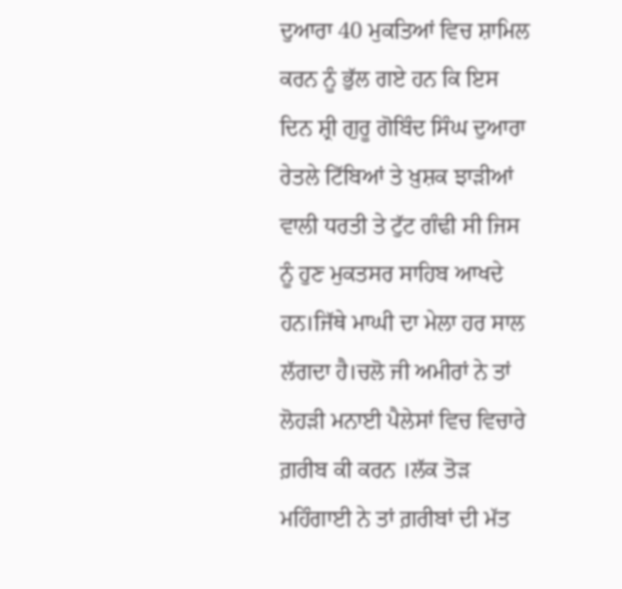ਦੁਆਰਾ 40 ਮੁਕਤਿਆਂ ਵਿਚ ਸ਼ਾਮਿਲ ਕਰਨ ਨੂੰ ਭੁੱਲ ਗਏ ਹਨ ਕਿ ਇਸ ਦਿਨ ਸ਼੍ਰੀ ਗੁਰੂ ਗੋਬਿੰਦ ਸਿੰਘ ਦੁਆਰਾ ਰੇਤਲੇ ਟਿੱਬਿਆਂ ਤੇ ਖ਼ੁਸ਼ਕ ਝਾੜੀਆਂ ਵਾਲੀ ਧਰਤੀ ਤੇ ਟੁੱਟ ਗੰਢੀ ਸੀ ਜਿਸ ਨੂੰ ਹੁਣ ਮੁਕਤਸਰ ਸਾਹਿਬ ਆਖਦੇ ਹਨ।ਜਿੱਥੇ ਮਾਘੀ ਦਾ ਮੇਲਾ ਹਰ ਸਾਲ ਲੱਗਦਾ ਹੈ।ਚਲੋ ਜੀ ਅਮੀਰਾਂ ਨੇ ਤਾਂ ਲੋਹੜੀ ਮਨਾਈ ਪੈਲੇਸਾਂ ਵਿਚ ਵਿਚਾਰੇ ਗ਼ਰੀਬ ਕੀ ਕਰਨ ।ਲੱਕ ਤੋੜ ਮਹਿੰਗਾਈ ਨੇ ਤਾਂ ਗ਼ਰੀਬਾਂ ਦੀ ਮੱਤ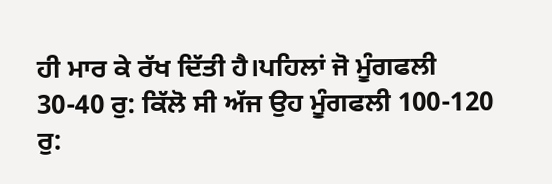ਹੀ ਮਾਰ ਕੇ ਰੱਖ ਦਿੱਤੀ ਹੈ।ਪਹਿਲਾਂ ਜੋ ਮੂੰਗਫਲੀ 30-40 ਰੁ: ਕਿੱਲੋ ਸੀ ਅੱਜ ਉਹ ਮੂੰਗਫਲੀ 100-120 ਰੁ: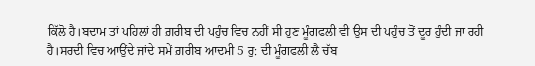ਕਿੱਲੋ ਹੈ।ਬਦਾਮ ਤਾਂ ਪਹਿਲਾਂ ਹੀ ਗ਼ਰੀਬ ਦੀ ਪਹੁੰਚ ਵਿਚ ਨਹੀਂ ਸੀ ਹੁਣ ਮੂੰਗਫਲੀ ਵੀ ਉਸ ਦੀ ਪਹੁੰਚ ਤੋਂ ਦੂਰ ਹੁੰਦੀ ਜਾ ਰਹੀ ਹੈ।ਸਰਦੀ ਵਿਚ ਆਉਂਦੇ ਜਾਂਦੇ ਸਮੇਂ ਗ਼ਰੀਬ ਆਦਮੀ 5 ਰੁ: ਦੀ ਮੂੰਗਫਲੀ ਲੈ ਚੱਬ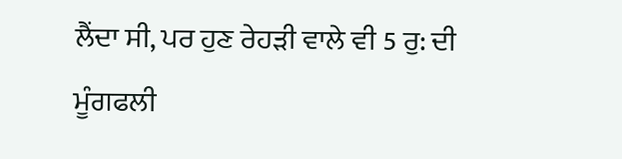ਲੈਂਦਾ ਸੀ, ਪਰ ਹੁਣ ਰੇਹੜੀ ਵਾਲੇ ਵੀ 5 ਰੁ: ਦੀ ਮੂੰਗਫਲੀ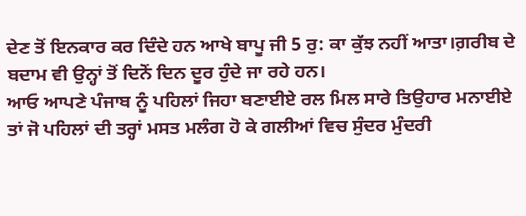ਦੇਣ ਤੋਂ ਇਨਕਾਰ ਕਰ ਦਿੰਦੇ ਹਨ ਆਖੇ ਬਾਪੂ ਜੀ 5 ਰੁ: ਕਾ ਕੁੱਝ ਨਹੀਂ ਆਤਾ।ਗ਼ਰੀਬ ਦੇ ਬਦਾਮ ਵੀ ਉਨ੍ਹਾਂ ਤੋਂ ਦਿਨੋਂ ਦਿਨ ਦੂਰ ਹੁੰਦੇ ਜਾ ਰਹੇ ਹਨ।
ਆਓ ਆਪਣੇ ਪੰਜਾਬ ਨੂੰ ਪਹਿਲਾਂ ਜਿਹਾ ਬਣਾਈਏ ਰਲ ਮਿਲ ਸਾਰੇ ਤਿਉਹਾਰ ਮਨਾਈਏ ਤਾਂ ਜੋ ਪਹਿਲਾਂ ਦੀ ਤਰ੍ਹਾਂ ਮਸਤ ਮਲੰਗ ਹੋ ਕੇ ਗਲੀਆਂ ਵਿਚ ਸੁੰਦਰ ਮੁੰਦਰੀ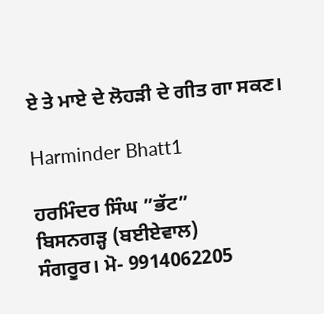ਏ ਤੇ ਮਾਏ ਦੇ ਲੋਹੜੀ ਦੇ ਗੀਤ ਗਾ ਸਕਣ।

Harminder Bhatt1

ਹਰਮਿੰਦਰ ਸਿੰਘ ”ਭੱਟ”
ਬਿਸਨਗੜ੍ਹ (ਬਈਏਵਾਲ)
ਸੰਗਰੂਰ। ਮੋ- 9914062205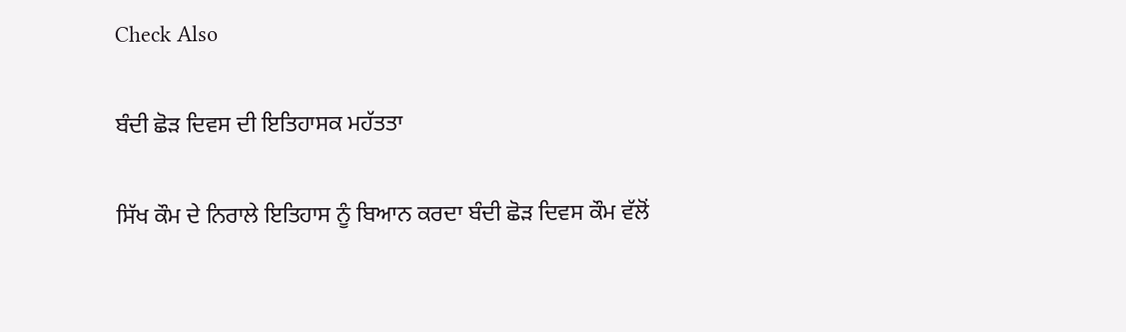Check Also

ਬੰਦੀ ਛੋੜ ਦਿਵਸ ਦੀ ਇਤਿਹਾਸਕ ਮਹੱਤਤਾ

ਸਿੱਖ ਕੌਮ ਦੇ ਨਿਰਾਲੇ ਇਤਿਹਾਸ ਨੂੰ ਬਿਆਨ ਕਰਦਾ ਬੰਦੀ ਛੋੜ ਦਿਵਸ ਕੌਮ ਵੱਲੋਂ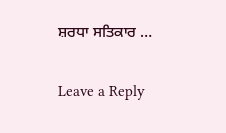ਸ਼ਰਧਾ ਸਤਿਕਾਰ …

Leave a Reply